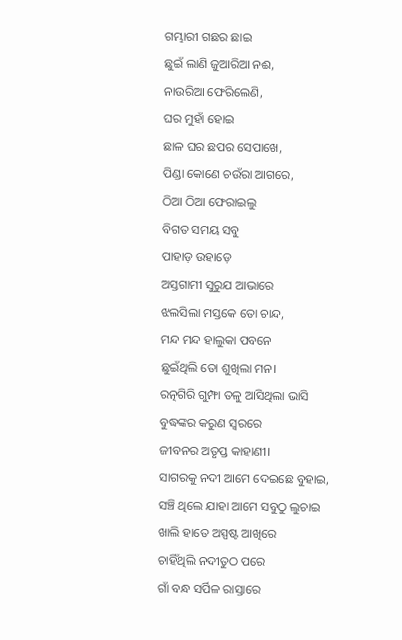ଗମ୍ଭାରୀ ଗଛର ଛାଇ
ଛୁଇଁ ଲାଣି ଜୁଆରିଆ ନଈ,
ନାଉରିଆ ଫେରିଲେଣି,
ଘର ମୁହାଁ ହୋଇ
ଛାଳ ଘର ଛପର ସେପାଖେ,
ପିଣ୍ଡା କୋଣେ ଚଉଁରା ଆଗରେ,
ଠିଆ ଠିଆ ଫେରାଇଲୁ
ବିଗତ ସମୟ ସବୁ
ପାହାଡ଼ ଉହାଡ଼େ
ଅସ୍ତଗାମୀ ସୁରୁଯ ଆଭାରେ
ଝଲସିଲା ମସ୍ତକେ ତୋ ଚାନ୍ଦ,
ମନ୍ଦ ମନ୍ଦ ହାଲୁକା ପବନେ
ଛୁଇଁଥିଲି ତୋ ଶୁଖିଲା ମନ।
ରତ୍ନଗିରି ଗୁମ୍ଫା ତଳୁ ଆସିଥିଲା ଭାସି
ବୁଦ୍ଧଙ୍କର କରୁଣ ସ୍ବରରେ
ଜୀବନର ଅତୃପ୍ତ କାହାଣୀ।
ସାଗରକୁ ନଦୀ ଆମେ ଦେଇଛେ ବୁହାଇ,
ସଞ୍ଚି ଥିଲେ ଯାହା ଆମେ ସବୁଠୁ ଲୁଚାଇ
ଖାଲି ହାତେ ଅସ୍ପଷ୍ଟ ଆଖିରେ
ଚାହିଁଥିଲି ନଦୀତୁଠ ପରେ
ଗାଁ ବନ୍ଧ ସର୍ପିଳ ରାସ୍ତାରେ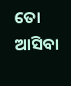ତୋ ଆସିବା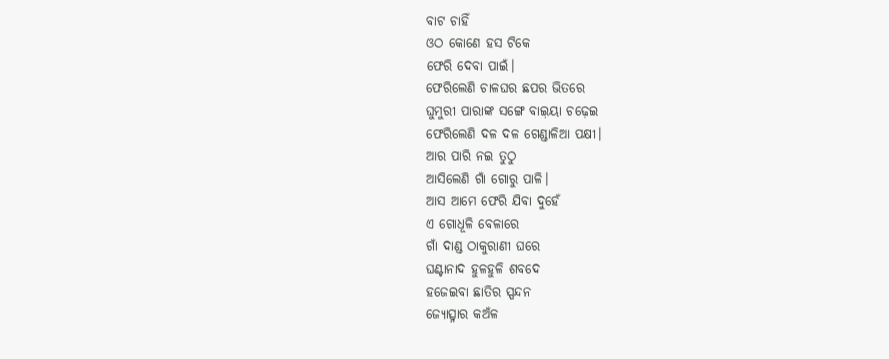ବାଟ ଚାହିଁ
ଓଠ କୋଣେ ହସ ଟିକେ
ଫେରି ଦେବା ପାଇଁ।
ଫେରିଲେଣି ଚାଳଘର ଛପର ଭିତରେ
ଘୁମୁରୀ ପାରାଙ୍କ ସଙ୍ଗେ ବାଇ଼ୟା ଚଢ଼େଇ
ଫେରିଲେଣି ଦଳ ଦଳ ଗେଣ୍ଡାଳିଆ ପକ୍ଷୀ।
ଆର ପାରି ନଇ ତୁଠୁ
ଆସିଲେଣି ଗାଁ ଗୋରୁ ପାଳି।
ଆସ ଆମେ ଫେରି ଯିବା ଦୁହେଁ
ଏ ଗୋଧୂଳି ବେଳାରେ
ଗାଁ ଦାଣ୍ଡ ଠାକୁରାଣୀ ଘରେ
ଘଣ୍ଟାନାଦ ହୁଳହୁଳି ଶବଦେ
ହଜେଇବା ଛାତିର ସ୍ପନ୍ଦନ
ଜ୍ୟୋତ୍ସ୍ନାର କଅଁଳ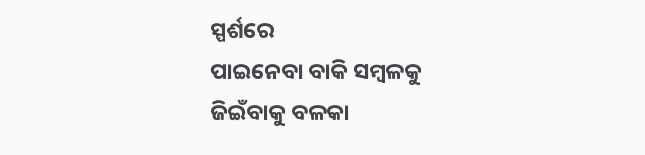ସ୍ପର୍ଶରେ
ପାଇନେବା ବାକି ସମ୍ବଳକୁ
ଜିଇଁବାକୁ ବଳକା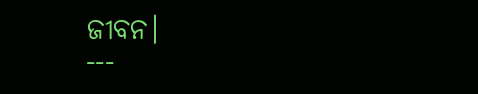ଜୀବନ।
---